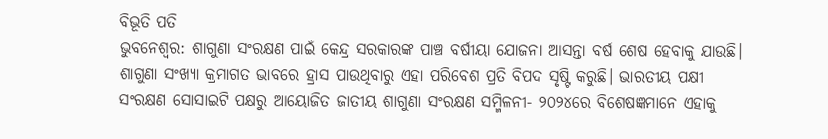ବିଭୂତି ପତି
ଭୁବନେଶ୍ବର: ଶାଗୁଣା ସଂରକ୍ଷଣ ପାଇଁ କେନ୍ଦ୍ର ସରକାରଙ୍କ ପାଞ୍ଚ ବର୍ଷୀୟା ଯୋଜନା ଆସନ୍ତା ବର୍ଷ ଶେଷ ହେବାକୁ ଯାଉଛି। ଶାଗୁଣା ସଂଖ୍ୟା କ୍ରମାଗତ ଭାବରେ ହ୍ରାସ ପାଉଥିବାରୁ ଏହା ପରିବେଶ ପ୍ରତି ବିପଦ ସୃଷ୍ଟି କରୁଛି। ଭାରତୀୟ ପକ୍ଷୀ ସଂରକ୍ଷଣ ସୋସାଇଟି ପକ୍ଷରୁ ଆୟୋଜିତ ଜାତୀୟ ଶାଗୁଣା ସଂରକ୍ଷଣ ସମ୍ମିଳନୀ- ୨୦୨୪ରେ ବିଶେଷଜ୍ଞମାନେ ଏହାକୁ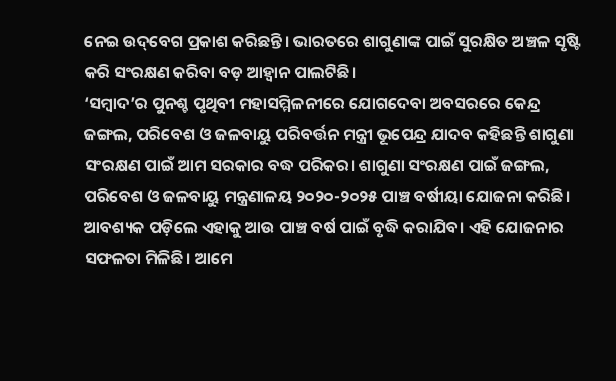ନେଇ ଉଦ୍‌ବେଗ ପ୍ରକାଶ କରିଛନ୍ତି। ଭାରତରେ ଶାଗୁଣାଙ୍କ ପାଇଁ ସୁରକ୍ଷିତ ଅଞ୍ଚଳ ସୃଷ୍ଟି କରି ସଂରକ୍ଷଣ କରିବା ବଡ଼ ଆହ୍ୱାନ ପାଲଟିଛି।
‘ସମ୍ବାଦ’ର ପୁନଶ୍ଚ ପୃଥିବୀ ମହାସମ୍ମିଳନୀରେ ଯୋଗଦେବା ଅବସରରେ କେନ୍ଦ୍ର ଜଙ୍ଗଲ, ପରିବେଶ ଓ ଜଳବାୟୁ ପରିବର୍ତ୍ତନ ମନ୍ତ୍ରୀ ଭୂପେନ୍ଦ୍ର ଯାଦବ କହିଛନ୍ତି ଶାଗୁଣା ସଂରକ୍ଷଣ ପାଇଁ ଆମ ସରକାର ବଦ୍ଧ ପରିକର। ଶାଗୁଣା ସଂରକ୍ଷଣ ପାଇଁ ଜଙ୍ଗଲ, ପରିବେଶ ଓ ଜଳବାୟୁ ମନ୍ତ୍ରଣାଳୟ ୨୦୨୦-୨୦୨୫ ପାଞ୍ଚ ବର୍ଷୀୟା ଯୋଜନା କରିଛି। ଆବଶ୍ୟକ ପଡ଼ିଲେ ଏହାକୁ ଆଉ ପାଞ୍ଚ ବର୍ଷ ପାଇଁ ବୃଦ୍ଧି କରାଯିବ। ଏହି ଯୋଜନାର ସଫଳତା ମିଳିଛି। ଆମେ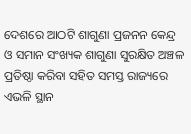ଦେଶରେ ଆଠଟି ଶାଗୁଣା ପ୍ରଜନନ କେନ୍ଦ୍ର ଓ ସମାନ ସଂଖ୍ୟକ ଶାଗୁଣା ସୁରକ୍ଷିତ ଅଞ୍ଚଳ ପ୍ରତିଷ୍ଠା କରିବା ସହିତ ସମସ୍ତ ରାଜ୍ୟରେ ଏଭଳି ସ୍ଥାନ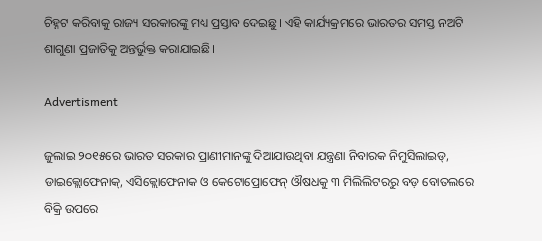ଚିହ୍ନଟ କରିବାକୁ ରାଜ୍ୟ ସରକାରଙ୍କୁ ମଧ୍ୟ ପ୍ରସ୍ତାବ ଦେଇଛୁ। ଏହି କାର୍ଯ୍ୟକ୍ରମରେ ଭାରତର ସମସ୍ତ ନଅଟି ଶାଗୁଣା ପ୍ରଜାତିକୁ ଅନ୍ତର୍ଭୁକ୍ତ କରାଯାଇଛି।

Advertisment

ଜୁଲାଇ ୨୦୧୫ରେ ଭାରତ ସରକାର ପ୍ରାଣୀମାନଙ୍କୁ ଦିଆଯାଉଥିବା ଯନ୍ତ୍ରଣା ନିବାରକ ନିମୁସିଲାଇଡ୍, ଡାଇକ୍ଲୋଫେନାକ୍, ଏସିକ୍ଲୋଫେନାକ ଓ କେଟୋପ୍ରୋଫେନ୍‌ ଔଷଧକୁ ୩ ମିଲିଲିଟରରୁ ବଡ଼ ବୋତଲରେ ବିକ୍ରି ଉପରେ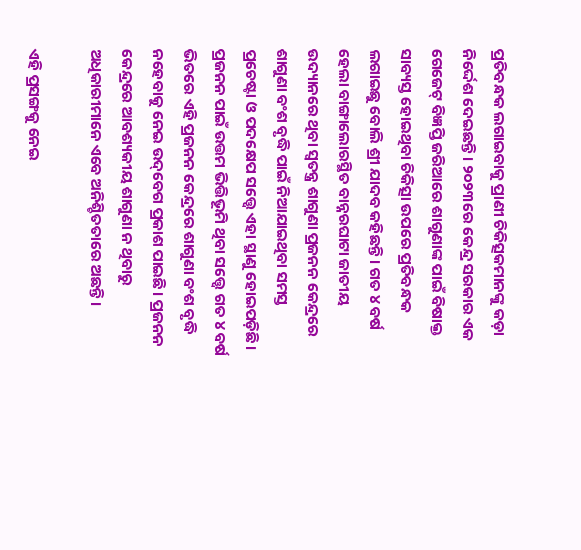ପ୍ରତିବନ୍ଧକ ଲଗାଇବାକୁ ପ୍ରାଣୀ ଚିକିତ୍ସକମାନଙ୍କୁ କଡ଼ା ନିର୍ଦ୍ଦେଶ ଦେଇଛନ୍ତି। ୨୦୨୩ରେ କେନ୍ଦ୍ର ସରକାର ଏକ ଗେଜେଟ୍ ବିଜ୍ଞପ୍ତି ଜରିଆରେ ଶାଗୁଣାଙ୍କ ପାଇଁ ବିଷାକ୍ତ ସାବ୍ୟସ୍ତ ହୋଇଥିବା ଚିକିତ୍ସା ଉପରେ ପ୍ରତିବନ୍ଧକ ଲଗାଇଛୁ ବୋଲି ଶ୍ରୀ ଯାଦବ କହିଛନ୍ତି। ଗତ ୪ ବର୍ଷ ହେଲା ବାଙ୍ଗାଲୋରସ୍ଥିତ ବାନ୍ନରଘାଟା ଜାତୀୟ ଉଦ୍ୟାନରେ ଥିବା ସ୍ୱତନ୍ତ୍ର ଶାଗୁଣା ପ୍ରଜନନ କେନ୍ଦ୍ରରେ ଶାଗୁଣା ବଂଶ ବୃଦ୍ଧି ପାଇଁ ନିଆଯାଇଥିବା ସମସ୍ତ ପ୍ରଚେଷ୍ଟା ଓ ପଦକ୍ଷେପ ସତ୍ତ୍ବେ ଏହା ସ୍ଥାଣୁ ହୋଇପଡ଼ିଛି। ପ୍ରଜନନ ପାଇଁ ଉତ୍ତମ ଭିତ୍ତିଭୂମି ଥିବା ସତ୍ତ୍ବେ ଗତ ୪ ବର୍ଷ ଭିତରେ ଏହି ପ୍ରଜନନ କେନ୍ଦ୍ରରେ ଶାଗୁଣା ବଂଶ ବୃଦ୍ଧି ନହେବାକୁ ନେଇ ଉଦ୍‌ବେଗ ପ୍ରକାଶ ପାଇଛି। ପ୍ରଜନନ କେନ୍ଦ୍ରରେ ଆବଶ୍ୟକୀୟ ଶାଗୁଣା ନ ଥିବାରୁ ଅଧିକାରୀମାନେ ଏବେ ଅନିଶ୍ଚିତତାରେ ଅଛନ୍ତି।

ଏହି ପ୍ରସଙ୍ଗକୁ ନେଇ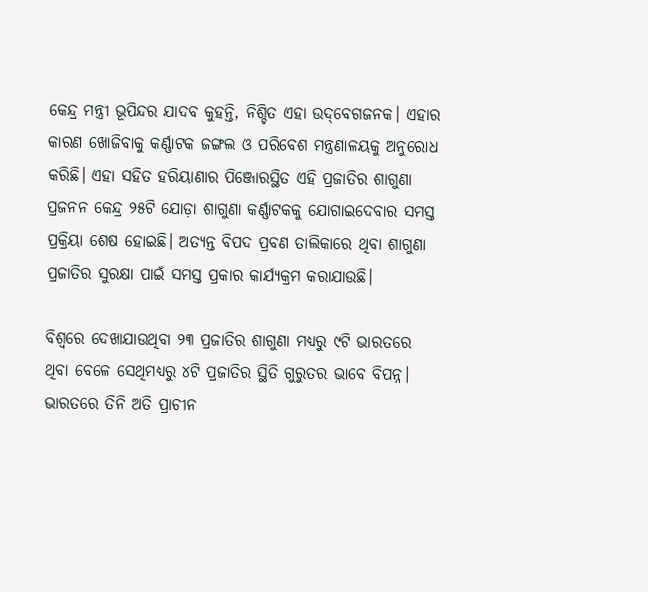କେନ୍ଦ୍ର ମନ୍ତ୍ରୀ ଭୂପିନ୍ଦର ଯାଦବ କୁହନ୍ତି, ନିଶ୍ଚିତ ଏହା ଉଦ୍‌ବେଗଜନକ। ଏହାର କାରଣ ଖୋଜିବାକୁ କର୍ଣ୍ଣାଟକ ଜଙ୍ଗଲ ଓ ପରିବେଶ ମନ୍ତ୍ରଣାଳୟକୁ ଅନୁରୋଧ କରିଛି। ଏହା ସହିତ ହରିୟାଣାର ପିଞ୍ଜୋରସ୍ଥିତ ଏହି ପ୍ରଜାତିର ଶାଗୁଣା ପ୍ରଜନନ କେନ୍ଦ୍ର ୨୫ଟି ଯୋଡ଼ା ଶାଗୁଣା କର୍ଣ୍ଣାଟକକୁ ଯୋଗାଇଦେବାର ସମସ୍ତ ପ୍ରକ୍ରିୟା ଶେଷ ହୋଇଛି। ଅତ୍ୟନ୍ତ ବିପଦ ପ୍ରବଣ ତାଲିକାରେ ଥିବା ଶାଗୁଣା ପ୍ରଜାତିର ସୁରକ୍ଷା ପାଇଁ ସମସ୍ତ ପ୍ରକାର କାର୍ଯ୍ୟକ୍ରମ କରାଯାଉଛି।

ବିଶ୍ୱରେ ଦେଖାଯାଉଥିବା ୨୩ ପ୍ରଜାତିର ଶାଗୁଣା ମଧ୍ୟରୁ ୯ଟି ଭାରତରେ ଥିବା ବେଳେ ସେଥିମଧ୍ୟରୁ ୪ଟି ପ୍ରଜାତିର ସ୍ଥିତି ଗୁରୁତର ଭାବେ ବିପନ୍ନ। ଭାରତରେ ତିନି ଅତି ପ୍ରାଚୀନ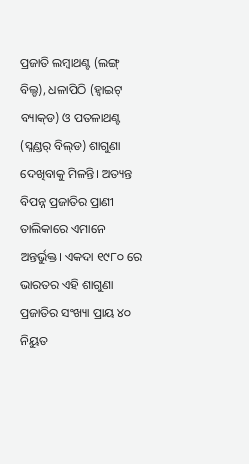ପ୍ରଜାତି ଲମ୍ବାଥଣ୍ଟ (ଲଙ୍ଗ୍ ବିଲ୍ଡ), ଧଳାପିଠି (ହ୍ବାଇଟ୍ ବ୍ୟାକ୍‌ଡ) ଓ ପତଳାଥଣ୍ଟ (ସ୍ଲଣ୍ଡର୍ ବିଲ୍‌ଡ) ଶାଗୁଣା ଦେଖିବାକୁ ମିଳନ୍ତି। ଅତ୍ୟନ୍ତ ବିପନ୍ନ ପ୍ରଜାତିର ପ୍ରାଣୀ ତାଲିକାରେ ଏମାନେ ଅନ୍ତର୍ଭୁକ୍ତ। ଏକଦା ୧୯୮୦ ରେ ଭାରତର ଏହି ଶାଗୁଣା ପ୍ରଜାତିର ସଂଖ୍ୟା ପ୍ରାୟ ୪୦ ନିୟୁତ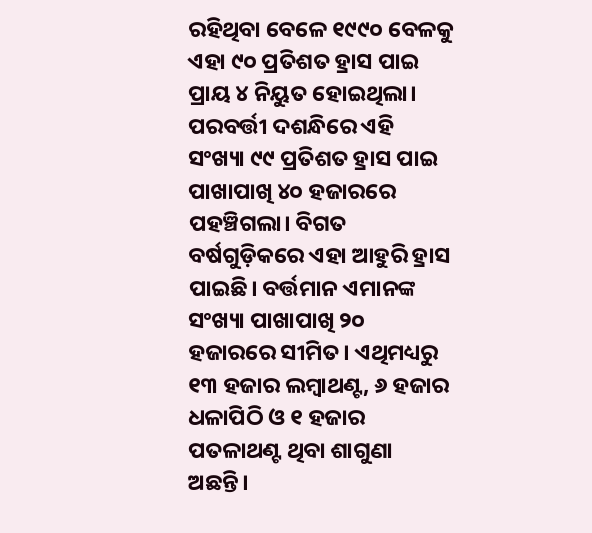ରହିଥିବା ବେଳେ ୧୯୯୦ ବେଳକୁ ଏହା ୯୦ ପ୍ରତିଶତ ହ୍ରାସ ପାଇ ପ୍ରାୟ ୪ ନିୟୁତ ହୋଇଥିଲା। ପରବର୍ତ୍ତୀ ଦଶନ୍ଧିରେ ଏହି ସଂଖ୍ୟା ୯୯ ପ୍ରତିଶତ ହ୍ରାସ ପାଇ ପାଖାପାଖି ୪୦ ହଜାରରେ ପହଞ୍ଚିଗଲା। ବିଗତ ବର୍ଷଗୁଡ଼ିକରେ ଏହା ଆହୁରି ହ୍ରାସ ପାଇଛି। ବର୍ତ୍ତମାନ ଏମାନଙ୍କ ସଂଖ୍ୟା ପାଖାପାଖି ୨୦ ହଜାରରେ ସୀମିତ। ଏଥିମଧ୍ୟରୁ ୧୩ ହଜାର ଲମ୍ବାଥଣ୍ଟ, ୬ ହଜାର ଧଳାପିଠି ଓ ୧ ହଜାର ପତଳାଥଣ୍ଟ ଥିବା ଶାଗୁଣା ଅଛନ୍ତି।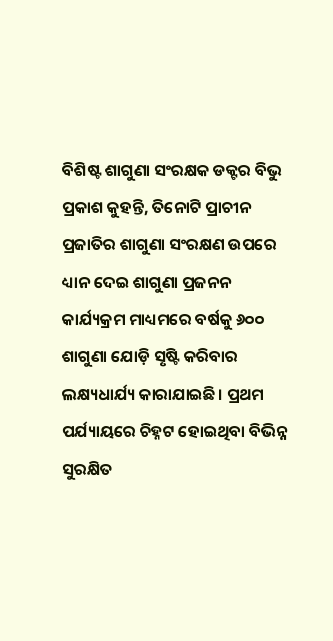ବିଶିଷ୍ଟ ଶାଗୁଣା ସଂରକ୍ଷକ ଡକ୍ଟର ବିଭୁ ପ୍ରକାଶ କୁହନ୍ତି, ତିନୋଟି ପ୍ରାଚୀନ ପ୍ରଜାତିର ଶାଗୁଣା ସଂରକ୍ଷଣ ଉପରେ ଧ୍ୟାନ ଦେଇ ଶାଗୁଣା ପ୍ରଜନନ କାର୍ଯ୍ୟକ୍ରମ ମାଧ୍ୟମରେ ବର୍ଷକୁ ୬୦୦ ଶାଗୁଣା ଯୋଡ଼ି ସୃଷ୍ଟି କରିବାର ଲକ୍ଷ୍ୟଧାର୍ଯ୍ୟ କାରାଯାଇଛି। ପ୍ରଥମ ପର୍ଯ୍ୟାୟରେ ଚିହ୍ନଟ ହୋଇଥିବା ବିଭିନ୍ନ ସୁରକ୍ଷିତ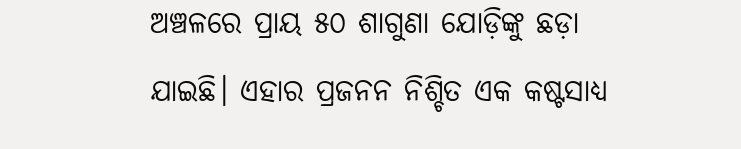ଅଞ୍ଚଳରେ ପ୍ରାୟ ୫୦ ଶାଗୁଣା ଯୋଡ଼ିଙ୍କୁ ଛଡ଼ା ଯାଇଛି। ଏହାର ପ୍ରଜନନ ନିଶ୍ଚିତ ଏକ କଷ୍ଟସାଧ୍ୟ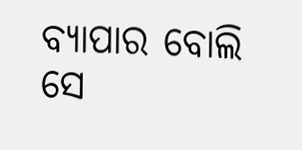ବ୍ୟାପାର ବୋଲି ସେ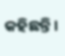କହିଛନ୍ତି।